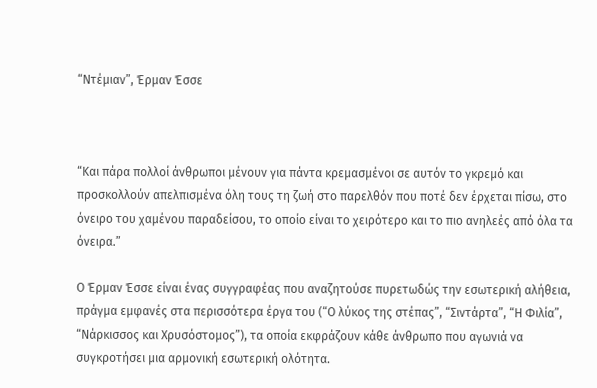“Ντέμιαν”, Έρμαν Έσσε



“Και πάρα πολλοί άνθρωποι μένουν για πάντα κρεμασμένοι σε αυτόν το γκρεμό και προσκολλούν απελπισμένα όλη τους τη ζωή στο παρελθόν που ποτέ δεν έρχεται πίσω, στο όνειρο του χαμένου παραδείσου, το οποίο είναι το χειρότερο και το πιο ανηλεές από όλα τα όνειρα.”

Ο Έρμαν Έσσε είναι ένας συγγραφέας που αναζητούσε πυρετωδώς την εσωτερική αλήθεια, πράγμα εμφανές στα περισσότερα έργα του (“Ο λύκος της στέπας”, “Σιντάρτα”, “Η Φιλία”, “Νάρκισσος και Χρυσόστομος”), τα οποία εκφράζουν κάθε άνθρωπο που αγωνιά να συγκροτήσει μια αρμονική εσωτερική ολότητα.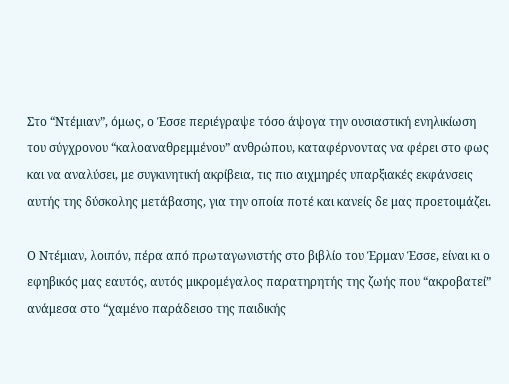Στο “Ντέμιαν”, όμως, ο Έσσε περιέγραψε τόσο άψογα την ουσιαστική ενηλικίωση του σύγχρονου “καλοαναθρεμμένου” ανθρώπου, καταφέρνοντας να φέρει στο φως και να αναλύσει, με συγκινητική ακρίβεια, τις πιο αιχμηρές υπαρξιακές εκφάνσεις αυτής της δύσκολης μετάβασης, για την οποία ποτέ και κανείς δε μας προετοιμάζει.

Ο Ντέμιαν, λοιπόν, πέρα από πρωταγωνιστής στο βιβλίο του Έρμαν Έσσε, είναι κι ο εφηβικός μας εαυτός, αυτός μικρομέγαλος παρατηρητής της ζωής που “ακροβατεί” ανάμεσα στο “χαμένο παράδεισο της παιδικής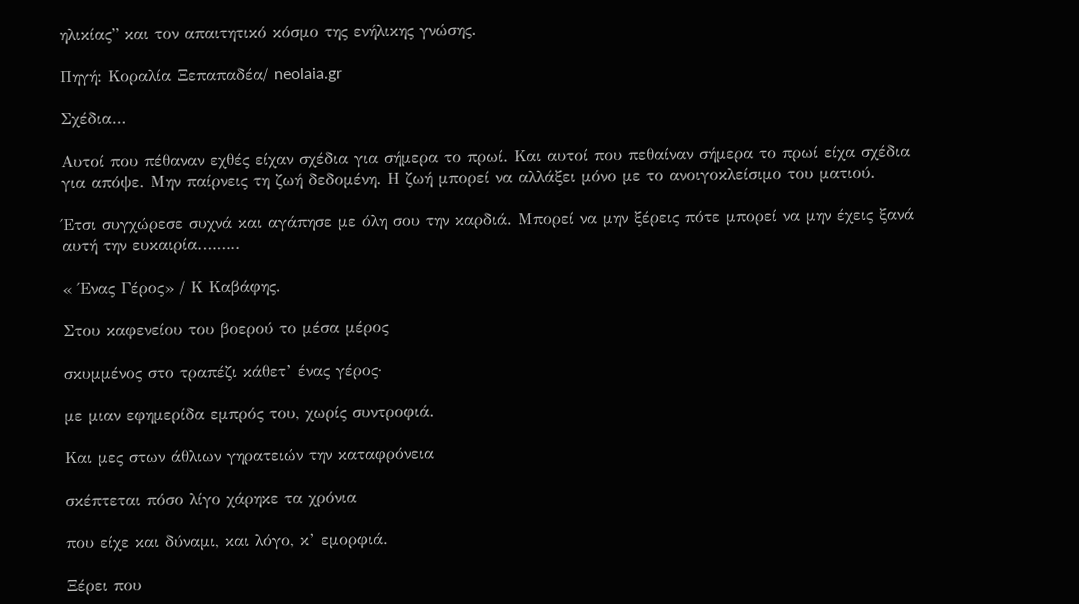ηλικίας” και τον απαιτητικό κόσμο της ενήλικης γνώσης.

Πηγή: Κοραλία Ξεπαπαδέα/ neolaia.gr

Σχέδια…

Αυτοί που πέθαναν εχθές είχαν σχέδια για σήμερα το πρωί. Και αυτοί που πεθαίναν σήμερα το πρωί είχα σχέδια για απόψε. Μην παίρνεις τη ζωή δεδομένη. Η ζωή μπορεί να αλλάξει μόνο με το ανοιγοκλείσιμο του ματιού.

Έτσι συγχώρεσε συχνά και αγάπησε με όλη σου την καρδιά. Μπορεί να μην ξέρεις πότε μπορεί να μην έχεις ξανά αυτή την ευκαιρία.……..

« Ένας Γέρος» / Κ Καβάφης.

Στου καφενείου του βοερού το μέσα μέρος

σκυμμένος στο τραπέζι κάθετ’ ένας γέρος·

με μιαν εφημερίδα εμπρός του, χωρίς συντροφιά.

Και μες στων άθλιων γηρατειών την καταφρόνεια

σκέπτεται πόσο λίγο χάρηκε τα χρόνια

που είχε και δύναμι, και λόγο, κ’ εμορφιά.

Ξέρει που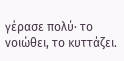γέρασε πολύ· το νοιώθει, το κυττάζει.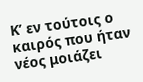Κ’ εν τούτοις ο καιρός που ήταν νέος μοιάζει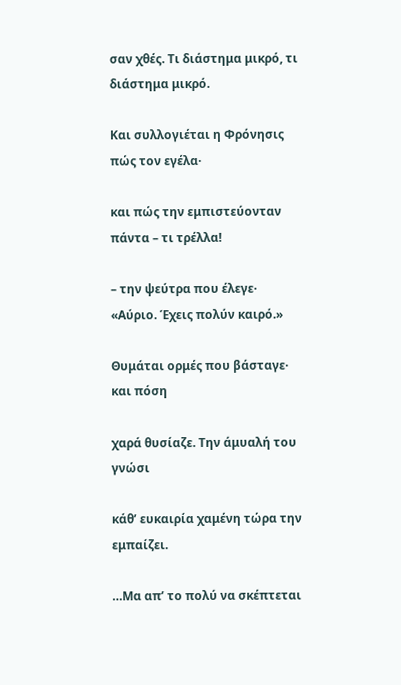σαν χθές. Τι διάστημα μικρό, τι διάστημα μικρό.

Και συλλογιέται η Φρόνησις πώς τον εγέλα·

και πώς την εμπιστεύονταν πάντα – τι τρέλλα!

– την ψεύτρα που έλεγε· «Αύριο. Έχεις πολύν καιρό.»

Θυμάται ορμές που βάσταγε· και πόση

χαρά θυσίαζε. Την άμυαλή του γνώσι

κάθ’ ευκαιρία χαμένη τώρα την εμπαίζει.

…Μα απ’ το πολύ να σκέπτεται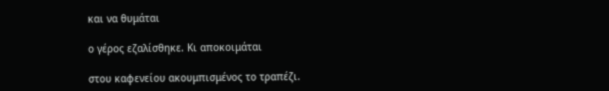και να θυμάται

ο γέρος εζαλίσθηκε. Κι αποκοιμάται

στου καφενείου ακουμπισμένος το τραπέζι.